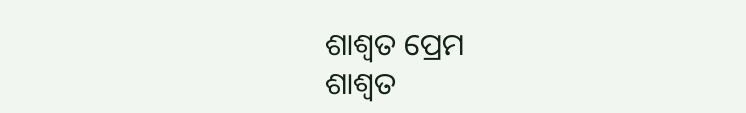ଶାଶ୍ୱତ ପ୍ରେମ
ଶାଶ୍ୱତ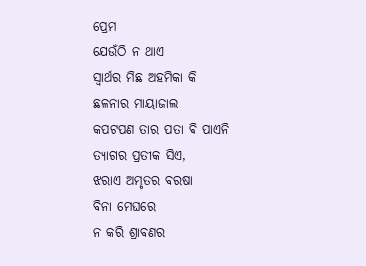ପ୍ରେମ
ଯେଉଁଠି ନ ଥାଏ
ସ୍ୱାର୍ଥର ମିଛ ଅହମିକା କି
ଛଳନାର ମାୟାଜାଲ
କପଟପଣ ତାର ପତା ଵି ପାଏନି
ତ୍ୟାଗର ପ୍ରତୀକ ସିଏ,
ଝରାଏ ଅମୃତର ବରଷା
ବିନା ମେଘରେ
ନ କରି ଶ୍ରାବଣର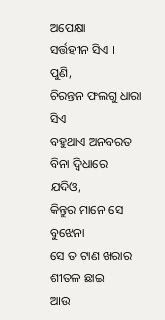ଅପେକ୍ଷା
ସର୍ତ୍ତହୀନ ସିଏ ।
ପୁଣି,
ଚିରନ୍ତନ ଫଲଗୁ ଧାରା ସିଏ
ବହୁଥାଏ ଅନବରତ ବିନା ଦ୍ଵିଧାରେ
ଯଦିଓ,
କିନ୍ତୁର ମାନେ ସେ ବୁଝେନା
ସେ ତ ଟାଣ ଖରାର ଶୀତଳ ଛାଇ
ଆଉ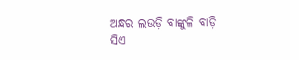ଅନ୍ଧର ଲଉଡ଼ି ବାଙ୍କୁଳି ବାଡ଼ି
ସିଏ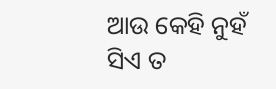ଆଉ କେହି ନୁହଁ
ସିଏ ତ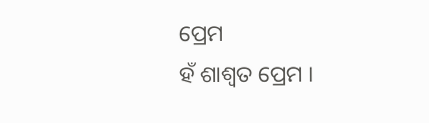ପ୍ରେମ
ହଁ ଶାଶ୍ୱତ ପ୍ରେମ ।